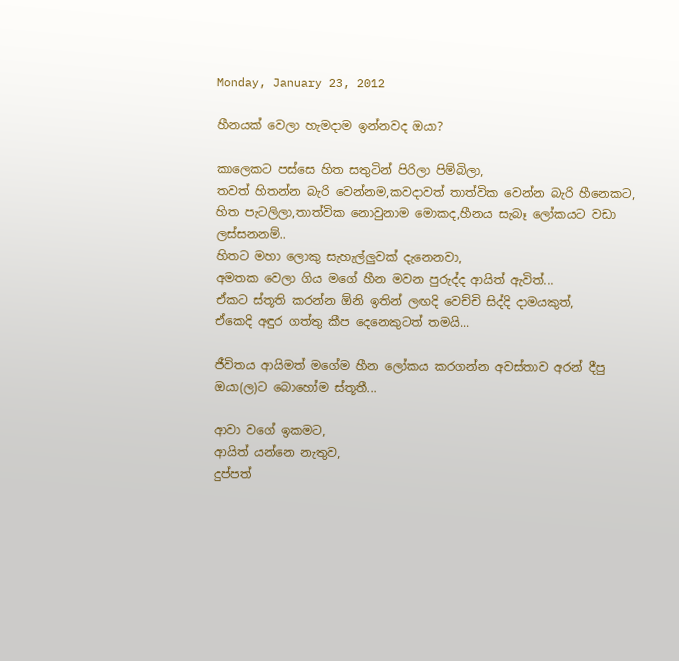Monday, January 23, 2012

හීනයක් වෙලා හැමදාම ඉන්නවද ඔයා?

කාලෙකට පස්සෙ හිත සතුටින් පිරිලා පිම්බිලා,
තවත් හිතන්න බැරි වෙන්නම,කවදාවත් තාත්වික වෙන්න බැරි හීනෙකට,
හිත පැටලිලා,තාත්වික නොවුනාම මොකද,හීනය සැබෑ ලෝකයට වඩා ලස්සනනම්..
හිතට මහා ලොකු සැහැල්ලුවක් දැනෙනවා,
අමතක වෙලා ගිය මගේ හීන මවන පුරුද්ද ආයිත් ඇවිත්...
ඒකට ස්තූති කරන්න ඕනි ඉතින් ලඟදි වෙච්චි සිද්දි දාමයකුත්,
ඒකෙදි අඳුර ගත්තු කීප දෙනෙකුටත් තමයි...

ජීවිතය ආයිමත් මගේම හීන ලෝකය කරගන්න අවස්තාව අරන් දීපු ඔයා(ල)ට බොහෝම ස්තූතී...

ආවා වගේ ඉකමට,
ආයිත් යන්නෙ නැතුව,
දුප්පත්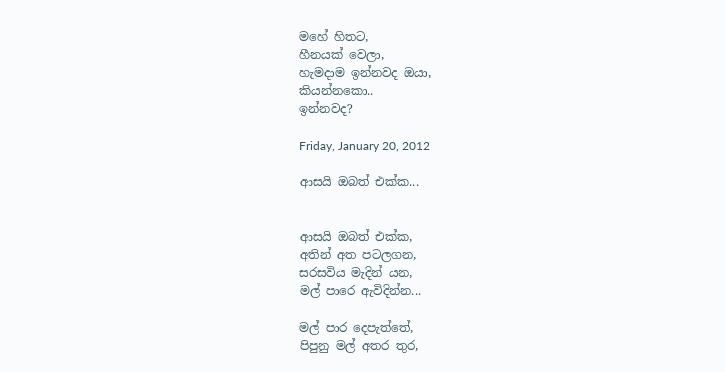මහේ හිතට,
හීනයක් වෙලා,
හැමදාම ඉන්නවද ඔයා,
කියන්නකො..
ඉන්නවද?

Friday, January 20, 2012

ආසයි ඔබත් එක්ක...


ආසයි ඔබත් එක්ක,
අතින් අත පටලගන,
සරසවිය මැදින් යන,
මල් පාරෙ ඇවිදින්න...

මල් පාර දෙපැත්තේ,
පිපුනු මල් අතර තුර,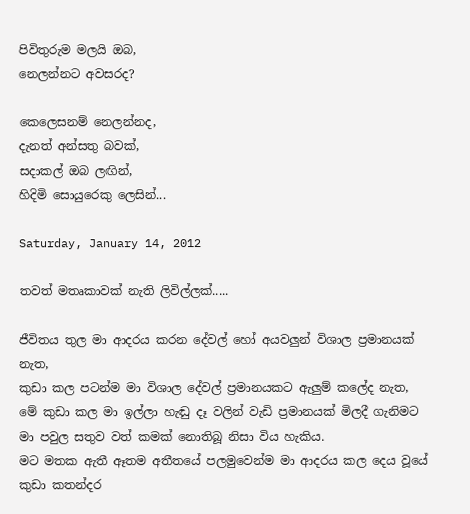පිවිතුරුම මලයි ඔබ,
නෙලන්නට අවසරද?

කෙලෙසනම් නෙලන්නද,
දැනත් අන්සතු බවක්,
සදාකල් ඔබ ලඟින්,
හිදිමි සොයුරෙකු ලෙසින්...

Saturday, January 14, 2012

තවත් මතෘකාවක් නැති ලිවිල්ලක්.....

ජීවිතය තුල මා ආදරය කරන දේවල් හෝ අයවලුන් විශාල ප්‍රමානයක් නැත,
කුඩා කල පටන්ම මා විශාල දේවල් ප්‍රමානයකට ඇලුම් කලේද නැත,
මේ කුඩා කල මා ඉල්ලා හැඬු දෑ වලින් වැඩි ප්‍රමානයක් මිලදී ගැනිමට මා පවුල සතුව වත් කමක් නොතිබූ නිසා විය හැකිය.
මට මතක ඇතී ඈතම අතීතයේ පලමුවෙන්ම මා ආදරය කල දෙය වූයේ කුඩා කතන්දර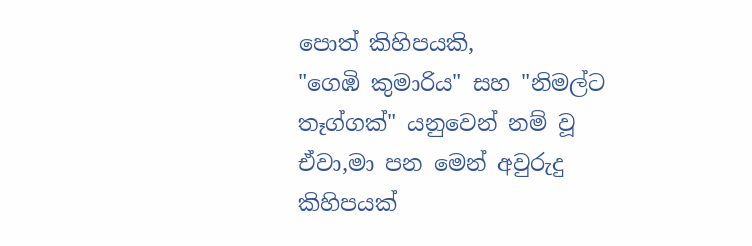පොත් කිහිපයකි,
"ගෙඹි කුමාරිය" සහ "නිමල්ට තෑග්ගක්" යනුවෙන් නම් වූ ඒවා,මා පන මෙන් අවුරුදු කිහිපයක්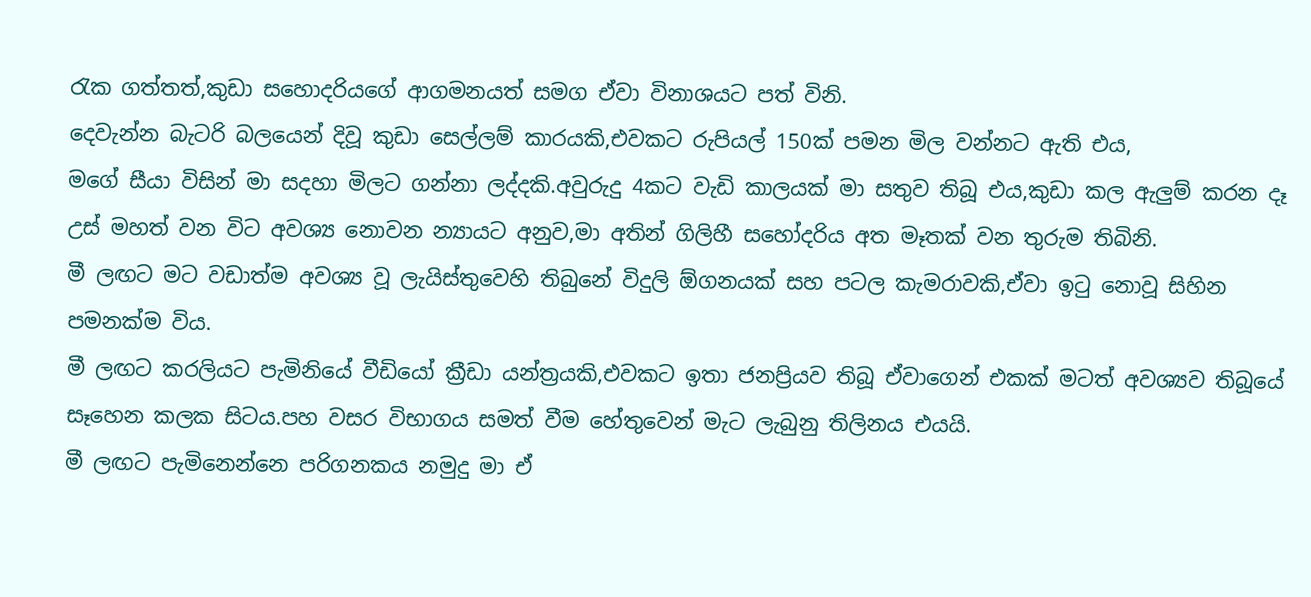රැක ගත්තත්,කුඩා සහොදරියගේ ආගමනයත් සමග ඒවා විනාශයට පත් විනි.
දෙවැන්න බැටරි බලයෙන් දිවූ කුඩා සෙල්ලම් කාරයකි,එවකට රුපියල් 150ක් පමන මිල වන්නට ඇති එය,
මගේ සීයා විසින් මා සදහා මිලට ගන්නා ලද්දකි.අවුරුදු 4කට වැඩි කාලයක් මා සතුව තිබූ එය,කුඩා කල ඇලුම් කරන දෑ උස් මහත් වන විට අවශ්‍ය නොවන න්‍යායට අනුව,මා අතින් ගිලිහී සහෝදරිය අත මෑතක් වන තුරුම තිබිනි.
මී ලඟට මට වඩාත්ම අවශ්‍ය වූ ලැයිස්තුවෙහි තිබුනේ විදුලි ඕගනයක් සහ පටල කැමරාවකි,ඒවා ඉටු නොවූ සිහින පමනක්ම විය.
මී ලඟට කරලියට පැමිනියේ වීඩියෝ ක්‍රීඩා යන්ත්‍රයකි,එවකට ඉතා ජනප්‍රියව තිබූ ඒවාගෙන් එකක් මටත් අවශ්‍යව තිබූයේ සෑහෙන කලක සිටය.පහ වසර විභාගය සමත් වීම හේතුවෙන් මැට ලැබුනු තිලිනය එයයි.
මී ලඟට පැමිනෙන්නෙ පරිගනකය නමුදු මා ඒ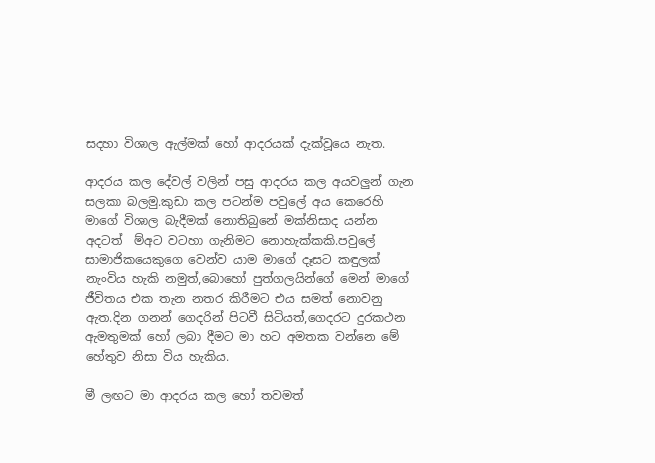සදහා විශාල ඇල්මක් හෝ ආදරයක් දැක්වූයෙ නැත.

ආදරය කල දේවල් වලින් පසු ආදරය කල අයවලුන් ගැන සලකා බලමු.කුඩා කල පටන්ම පවුලේ අය කෙරෙහි මාගේ විශාල බැදීමක් නොතිබුනේ මක්නිසාද යන්න අදටත්  ම්අට වටහා ගැනිමට නොහැක්කකි.පවුලේ සාමාජිකයෙකුගෙ වෙන්ව යාම මාගේ දෑසට කඳුලක් නැංවිය හැකි නමුත්,බොහෝ පුත්ගලයින්ගේ මෙන් මාගේ ජීවිතය එක තැන නතර කිරීමට එය සමත් නොවනු ඇත.දින ගනන් ගෙදරින් පිටවී සිටියත්,ගෙදරට දුරකථන ඇමතුමක් හෝ ලබා දීමට මා හට අමතක වන්නෙ මේ හේතුව නිසා විය හැකිය.

මී ලඟට මා ආදරය කල හෝ තවමත්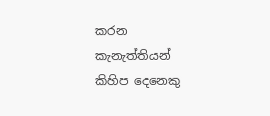කරන කැනැත්තියන් කිහිප දෙනෙකු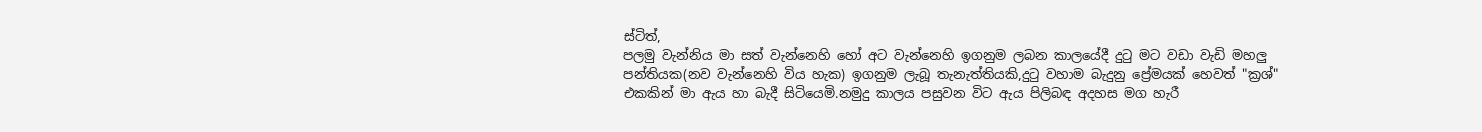ස්ටිත්,
පලමු වැන්නිය මා සත් වැන්නෙහි හෝ අට වැන්නෙහි ඉගනුම ලබන කාලයේදී දුටු මට වඩා වැඩි මහලු පන්තියක(නව වැන්නෙහි විය හැක) ඉගනුම ලැබූ තැනැත්තියකි,දුටු වහාම බැදුනු ප්‍රේමයක් හෙවත් "ක්‍රශ්" එකකින් මා ඇය හා බැදී සිටියෙමි.නමුදු කාලය පසුවන විට ඇය පිලිබඳ අදහස මග හැරී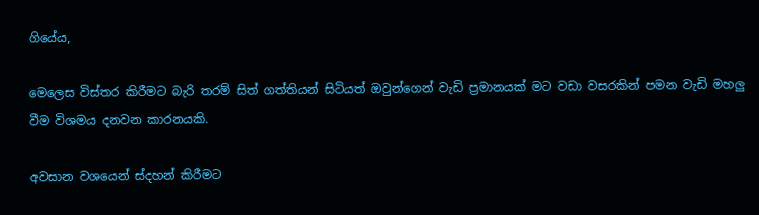ගියේය,

මෙලෙස විස්තර කිරීමට බැරි තරම් සිත් ගත්තියන් සිටියත් ඔවුන්ගෙන් වැඩි ප්‍රමානයක් මට වඩා වසරකින් පමන වැඩි මහලු වීම විශමය දනවන කාරනයකි.

අවසාන වශයෙන් ස්දහන් කිරීමට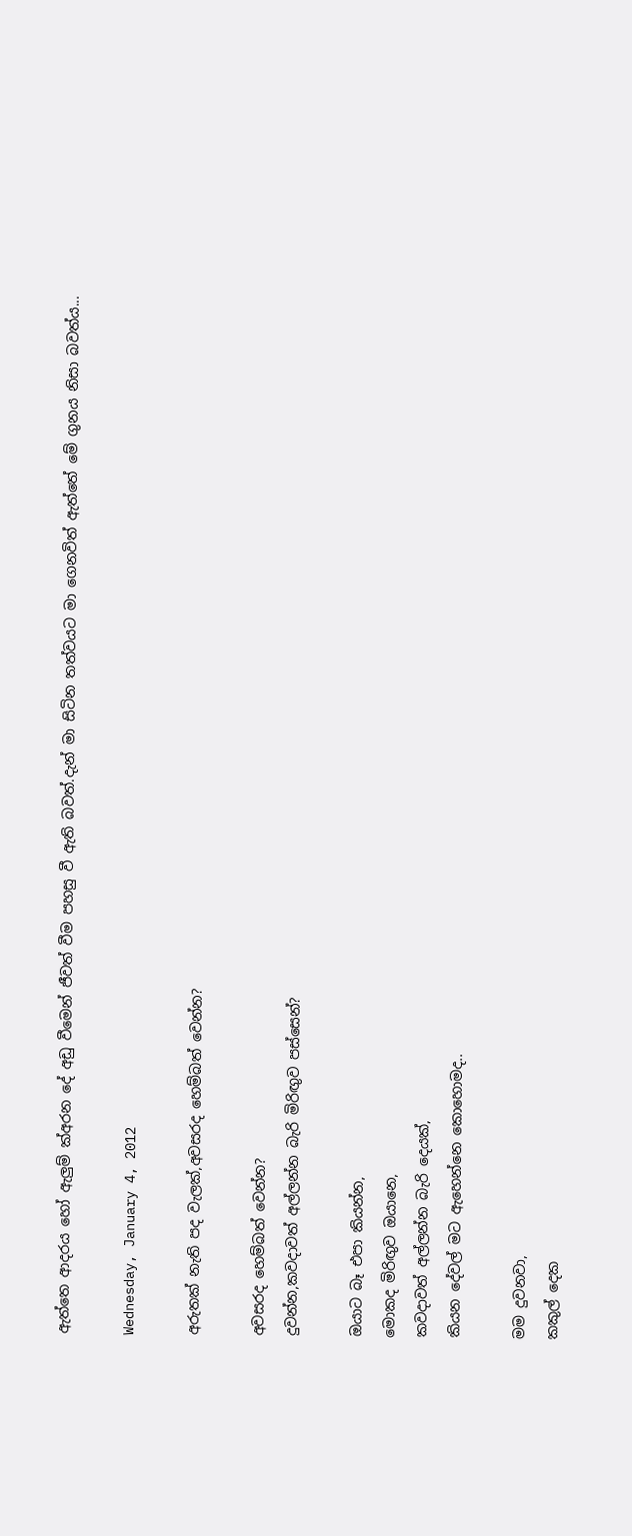ඇත්තෙ ආදරය හෝ ඇලුම් ක්අරන දේ අඩු වීමෙන් ජීවත් වීම පහසු වී ඇති බවත්.දැන් මා සිටින තත්වයට මා ගෙනවිත් ඇත්තේ මේ ගුනය නිසා බවත්ය...

Wednesday, January 4, 2012

අරුතක් නැති පද වැලක්,අවසරද හෙම්බත් වෙන්න?

අවසරද හෙම්බත් වෙන්න?
දුවන්න,කවදාවත් අල්ලන්න බැරි මිරිඟුව පස්සෙන්?

ඔයාට බෑ එපා කියන්න,
මොකද මිරිඟුව ඔයානෙ,
කවදාවත් අල්ලන්න බැරි දෙයක්,
කියන දේවල් මට ඇහෙන්නෙ කොහොමද..

මම දුවනවා,
කකුල් දෙක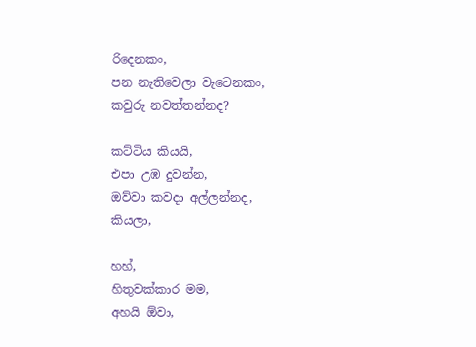රිදෙනකං,
පන නැතිවෙලා වැටෙනකං,
කවුරු නවත්තන්නද?

කට්ටිය කියයි,
එපා උඹ දුවන්න,
ඔව්වා කවදා අල්ලන්නද,
කියලා,

හහ්,
හිතුවක්කාර මම,
අහයි ඕවා,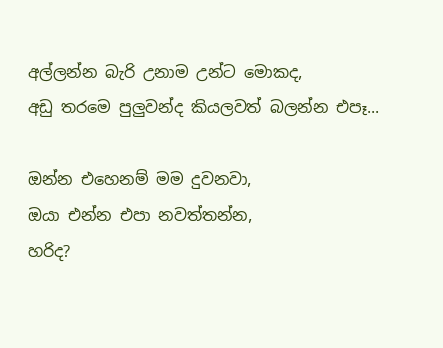අල්ලන්න බැරි උනාම උන්ට මොකද,
අඩු තරමෙ පුලුවන්ද කියලවත් බලන්න එපෑ...

ඔන්න එහෙනම් මම දුවනවා,
ඔයා එන්න එපා නවත්තන්න,
හරිද?